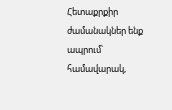Հետաքրքիր ժամանակներ ենք ապրում՝ համավարակ,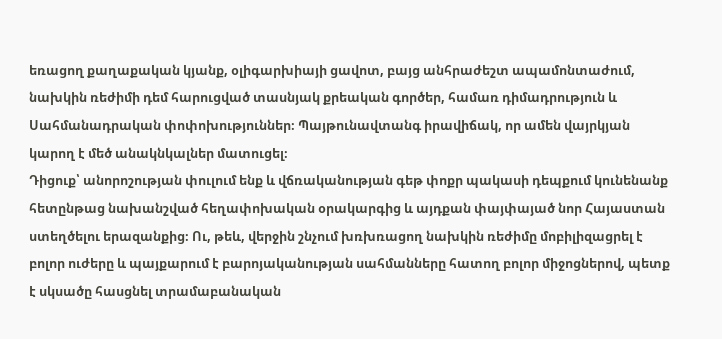եռացող քաղաքական կյանք, օլիգարխիայի ցավոտ, բայց անհրաժեշտ ապամոնտաժում, նախկին ռեժիմի դեմ հարուցված տասնյակ քրեական գործեր, համառ դիմադրություն և Սահմանադրական փոփոխություններ։ Պայթունավտանգ իրավիճակ, որ ամեն վայրկյան կարող է մեծ անակնկալներ մատուցել։
Դիցուք՝ անորոշության փուլում ենք և վճռականության գեթ փոքր պակասի դեպքում կունենանք հետընթաց նախանշված հեղափոխական օրակարգից և այդքան փայփայած նոր Հայաստան ստեղծելու երազանքից։ Ու, թեև, վերջին շնչում խռխռացող նախկին ռեժիմը մոբիլիզացրել է բոլոր ուժերը և պայքարում է բարոյականության սահմանները հատող բոլոր միջոցներով, պետք է սկսածը հասցնել տրամաբանական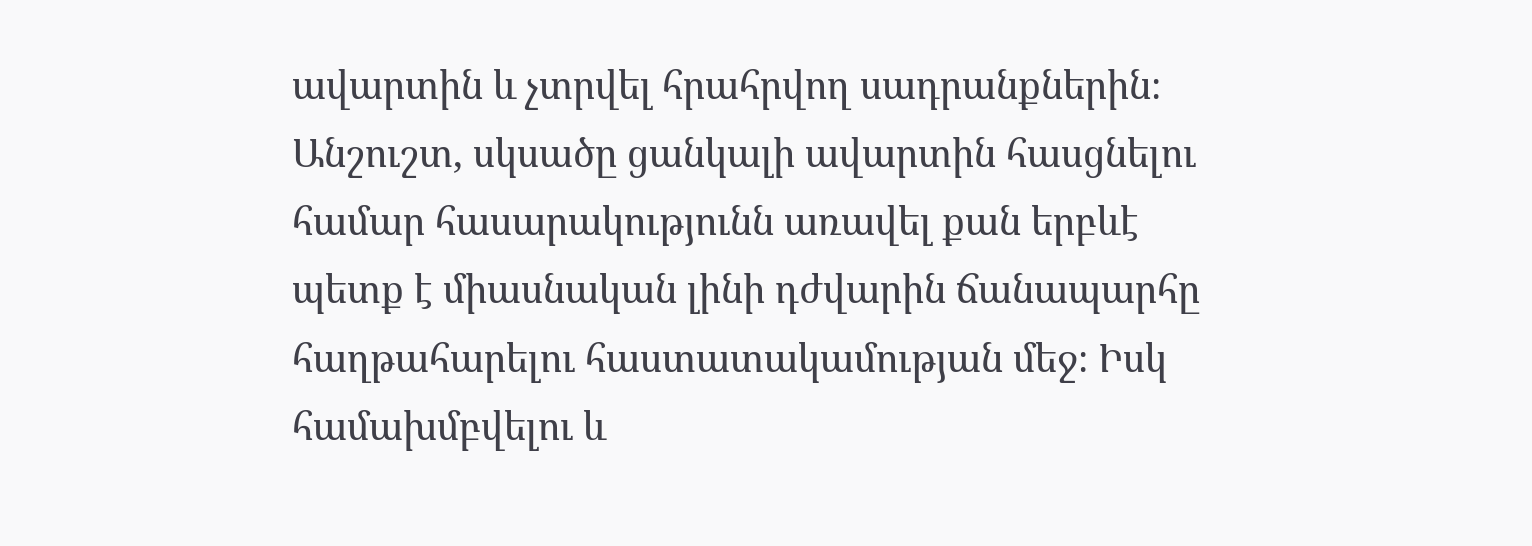ավարտին և չտրվել հրահրվող սադրանքներին։
Անշուշտ, սկսածը ցանկալի ավարտին հասցնելու համար հասարակությունն առավել քան երբևէ պետք է միասնական լինի դժվարին ճանապարհը հաղթահարելու հաստատակամության մեջ։ Իսկ համախմբվելու և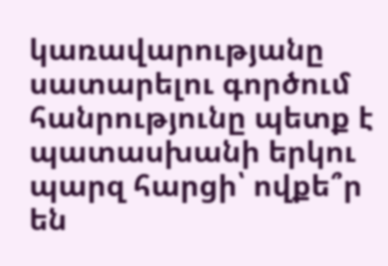կառավարությանը սատարելու գործում հանրությունը պետք է պատասխանի երկու պարզ հարցի՝ ովքե՞ր են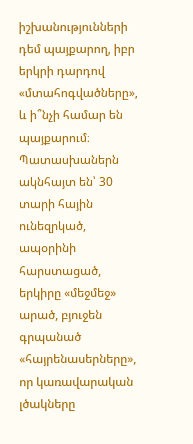իշխանությունների դեմ պայքարող, իբր երկրի դարդով «մտահոգվածները», և ի՞նչի համար են պայքարում։
Պատասխաներն ակնհայտ են՝ 30 տարի հային ունեզրկած, ապօրինի հարստացած, երկիրը «մեջմեջ» արած, բյուջեն գրպանած «հայրենասերները», որ կառավարական լծակները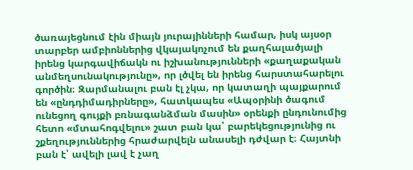ծառայեցնում էին միայն յուրայինների համար, իսկ այսօր տարբեր ամբիոններից վկայակոչում են քաղհալածյալի իրենց կարգավիճակն ու իշխանությունների «քաղաքական անմեղսունակությունը», որ լծվել են իրենց հարստահարելու գործին։ Զարմանալու բան էլ չկա, որ կատաղի պայքարում են «ընդդիմադիրները», հատկապես «Ապօրինի ծագում ունեցող գույքի բռնագանձման մասին» օրենքի ընդունումից հետո «մտահոգվելու» շատ բան կա՝ բարեկեցությունից ու շքեղություններից հրաժարվելն անասելի դժվար է։ Հայտնի բան է՝ ավելի լավ է չաղ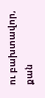ու բախտավոր, քան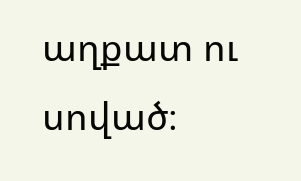աղքատ ու սոված։